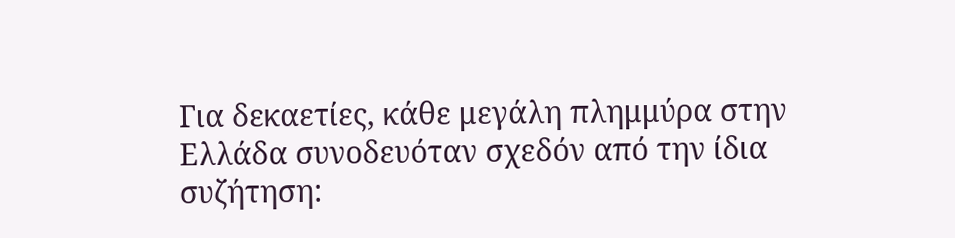Για δεκαετίες, κάθε μεγάλη πλημμύρα στην Ελλάδα συνοδευόταν σχεδόν από την ίδια συζήτηση: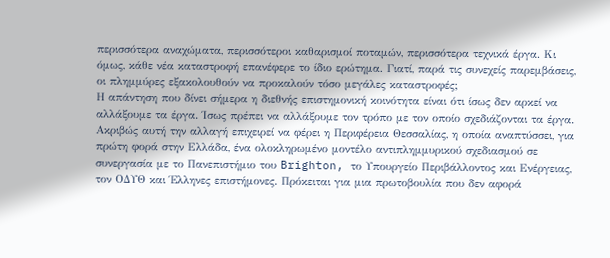περισσότερα αναχώματα, περισσότεροι καθαρισμοί ποταμών, περισσότερα τεχνικά έργα. Κι όμως, κάθε νέα καταστροφή επανέφερε το ίδιο ερώτημα. Γιατί, παρά τις συνεχείς παρεμβάσεις, οι πλημμύρες εξακολουθούν να προκαλούν τόσο μεγάλες καταστροφές;
Η απάντηση που δίνει σήμερα η διεθνής επιστημονική κοινότητα είναι ότι ίσως δεν αρκεί να αλλάξουμε τα έργα. Ίσως πρέπει να αλλάξουμε τον τρόπο με τον οποίο σχεδιάζονται τα έργα.
Ακριβώς αυτή την αλλαγή επιχειρεί να φέρει η Περιφέρεια Θεσσαλίας, η οποία αναπτύσσει, για πρώτη φορά στην Ελλάδα, ένα ολοκληρωμένο μοντέλο αντιπλημμυρικού σχεδιασμού σε συνεργασία με το Πανεπιστήμιο του Brighton, το Υπουργείο Περιβάλλοντος και Ενέργειας, τον ΟΔΥΘ και Έλληνες επιστήμονες. Πρόκειται για μια πρωτοβουλία που δεν αφορά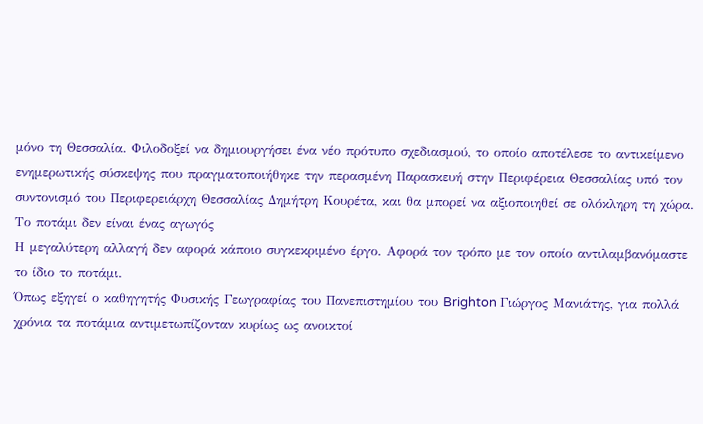μόνο τη Θεσσαλία. Φιλοδοξεί να δημιουργήσει ένα νέο πρότυπο σχεδιασμού, το οποίο αποτέλεσε το αντικείμενο ενημερωτικής σύσκεψης που πραγματοποιήθηκε την περασμένη Παρασκευή στην Περιφέρεια Θεσσαλίας υπό τον συντονισμό του Περιφερειάρχη Θεσσαλίας Δημήτρη Κουρέτα, και θα μπορεί να αξιοποιηθεί σε ολόκληρη τη χώρα.
Το ποτάμι δεν είναι ένας αγωγός
Η μεγαλύτερη αλλαγή δεν αφορά κάποιο συγκεκριμένο έργο. Αφορά τον τρόπο με τον οποίο αντιλαμβανόμαστε το ίδιο το ποτάμι.
Όπως εξηγεί ο καθηγητής Φυσικής Γεωγραφίας του Πανεπιστημίου του Brighton Γιώργος Μανιάτης, για πολλά χρόνια τα ποτάμια αντιμετωπίζονταν κυρίως ως ανοικτοί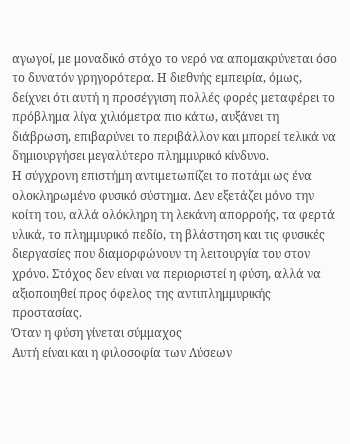αγωγοί, με μοναδικό στόχο το νερό να απομακρύνεται όσο το δυνατόν γρηγορότερα. Η διεθνής εμπειρία, όμως, δείχνει ότι αυτή η προσέγγιση πολλές φορές μεταφέρει το πρόβλημα λίγα χιλιόμετρα πιο κάτω, αυξάνει τη διάβρωση, επιβαρύνει το περιβάλλον και μπορεί τελικά να δημιουργήσει μεγαλύτερο πλημμυρικό κίνδυνο.
Η σύγχρονη επιστήμη αντιμετωπίζει το ποτάμι ως ένα ολοκληρωμένο φυσικό σύστημα. Δεν εξετάζει μόνο την κοίτη του, αλλά ολόκληρη τη λεκάνη απορροής, τα φερτά υλικά, το πλημμυρικό πεδίο, τη βλάστηση και τις φυσικές διεργασίες που διαμορφώνουν τη λειτουργία του στον χρόνο. Στόχος δεν είναι να περιοριστεί η φύση, αλλά να αξιοποιηθεί προς όφελος της αντιπλημμυρικής προστασίας.
Όταν η φύση γίνεται σύμμαχος
Αυτή είναι και η φιλοσοφία των Λύσεων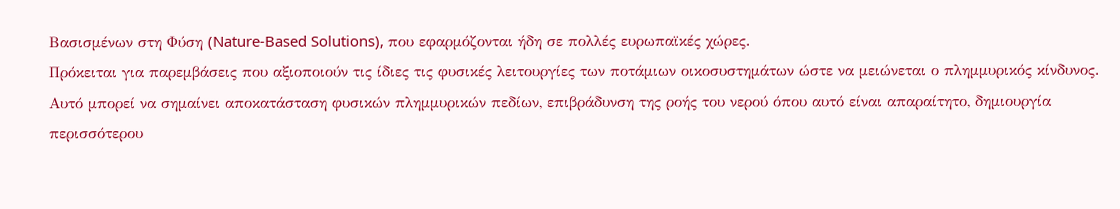Βασισμένων στη Φύση (Nature-Based Solutions), που εφαρμόζονται ήδη σε πολλές ευρωπαϊκές χώρες.
Πρόκειται για παρεμβάσεις που αξιοποιούν τις ίδιες τις φυσικές λειτουργίες των ποτάμιων οικοσυστημάτων ώστε να μειώνεται ο πλημμυρικός κίνδυνος. Αυτό μπορεί να σημαίνει αποκατάσταση φυσικών πλημμυρικών πεδίων, επιβράδυνση της ροής του νερού όπου αυτό είναι απαραίτητο, δημιουργία περισσότερου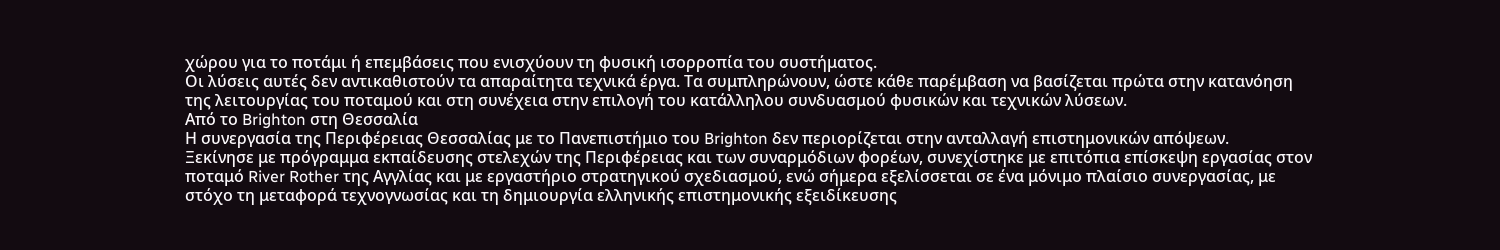χώρου για το ποτάμι ή επεμβάσεις που ενισχύουν τη φυσική ισορροπία του συστήματος.
Οι λύσεις αυτές δεν αντικαθιστούν τα απαραίτητα τεχνικά έργα. Τα συμπληρώνουν, ώστε κάθε παρέμβαση να βασίζεται πρώτα στην κατανόηση της λειτουργίας του ποταμού και στη συνέχεια στην επιλογή του κατάλληλου συνδυασμού φυσικών και τεχνικών λύσεων.
Από το Brighton στη Θεσσαλία
Η συνεργασία της Περιφέρειας Θεσσαλίας με το Πανεπιστήμιο του Brighton δεν περιορίζεται στην ανταλλαγή επιστημονικών απόψεων.
Ξεκίνησε με πρόγραμμα εκπαίδευσης στελεχών της Περιφέρειας και των συναρμόδιων φορέων, συνεχίστηκε με επιτόπια επίσκεψη εργασίας στον ποταμό River Rother της Αγγλίας και με εργαστήριο στρατηγικού σχεδιασμού, ενώ σήμερα εξελίσσεται σε ένα μόνιμο πλαίσιο συνεργασίας, με στόχο τη μεταφορά τεχνογνωσίας και τη δημιουργία ελληνικής επιστημονικής εξειδίκευσης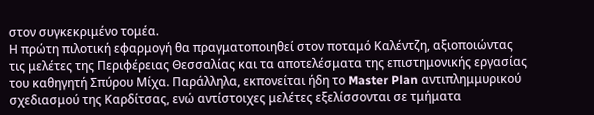στον συγκεκριμένο τομέα.
Η πρώτη πιλοτική εφαρμογή θα πραγματοποιηθεί στον ποταμό Καλέντζη, αξιοποιώντας τις μελέτες της Περιφέρειας Θεσσαλίας και τα αποτελέσματα της επιστημονικής εργασίας του καθηγητή Σπύρου Μίχα. Παράλληλα, εκπονείται ήδη το Master Plan αντιπλημμυρικού σχεδιασμού της Καρδίτσας, ενώ αντίστοιχες μελέτες εξελίσσονται σε τμήματα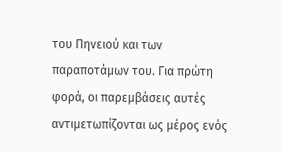του Πηνειού και των παραποτάμων του. Για πρώτη φορά, οι παρεμβάσεις αυτές αντιμετωπίζονται ως μέρος ενός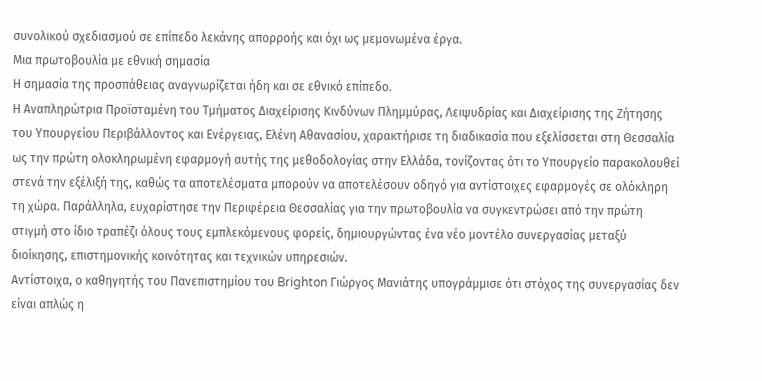συνολικού σχεδιασμού σε επίπεδο λεκάνης απορροής και όχι ως μεμονωμένα έργα.
Μια πρωτοβουλία με εθνική σημασία
Η σημασία της προσπάθειας αναγνωρίζεται ήδη και σε εθνικό επίπεδο.
Η Αναπληρώτρια Προϊσταμένη του Τμήματος Διαχείρισης Κινδύνων Πλημμύρας, Λειψυδρίας και Διαχείρισης της Ζήτησης του Υπουργείου Περιβάλλοντος και Ενέργειας, Ελένη Αθανασίου, χαρακτήρισε τη διαδικασία που εξελίσσεται στη Θεσσαλία ως την πρώτη ολοκληρωμένη εφαρμογή αυτής της μεθοδολογίας στην Ελλάδα, τονίζοντας ότι το Υπουργείο παρακολουθεί στενά την εξέλιξή της, καθώς τα αποτελέσματα μπορούν να αποτελέσουν οδηγό για αντίστοιχες εφαρμογές σε ολόκληρη τη χώρα. Παράλληλα, ευχαρίστησε την Περιφέρεια Θεσσαλίας για την πρωτοβουλία να συγκεντρώσει από την πρώτη στιγμή στο ίδιο τραπέζι όλους τους εμπλεκόμενους φορείς, δημιουργώντας ένα νέο μοντέλο συνεργασίας μεταξύ διοίκησης, επιστημονικής κοινότητας και τεχνικών υπηρεσιών.
Αντίστοιχα, ο καθηγητής του Πανεπιστημίου του Brighton Γιώργος Μανιάτης υπογράμμισε ότι στόχος της συνεργασίας δεν είναι απλώς η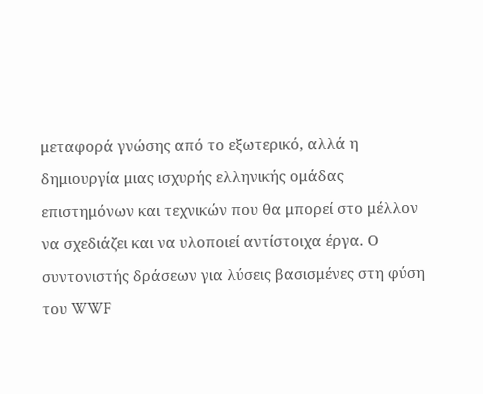μεταφορά γνώσης από το εξωτερικό, αλλά η δημιουργία μιας ισχυρής ελληνικής ομάδας επιστημόνων και τεχνικών που θα μπορεί στο μέλλον να σχεδιάζει και να υλοποιεί αντίστοιχα έργα. Ο συντονιστής δράσεων για λύσεις βασισμένες στη φύση του WWF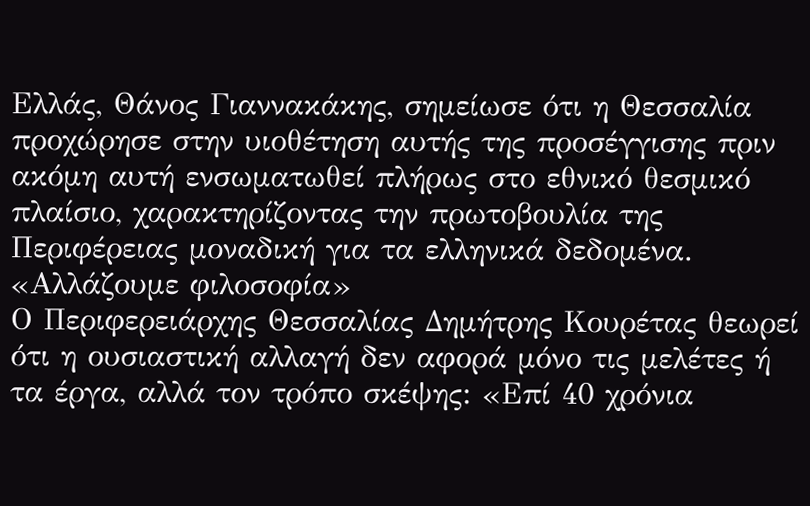Ελλάς, Θάνος Γιαννακάκης, σημείωσε ότι η Θεσσαλία προχώρησε στην υιοθέτηση αυτής της προσέγγισης πριν ακόμη αυτή ενσωματωθεί πλήρως στο εθνικό θεσμικό πλαίσιο, χαρακτηρίζοντας την πρωτοβουλία της Περιφέρειας μοναδική για τα ελληνικά δεδομένα.
«Αλλάζουμε φιλοσοφία»
Ο Περιφερειάρχης Θεσσαλίας Δημήτρης Κουρέτας θεωρεί ότι η ουσιαστική αλλαγή δεν αφορά μόνο τις μελέτες ή τα έργα, αλλά τον τρόπο σκέψης: «Επί 40 χρόνια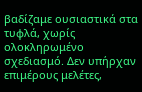βαδίζαμε ουσιαστικά στα τυφλά, χωρίς ολοκληρωμένο σχεδιασμό. Δεν υπήρχαν επιμέρους μελέτες,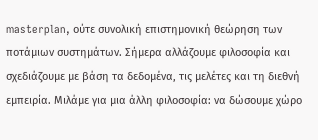masterplan, ούτε συνολική επιστημονική θεώρηση των ποτάμιων συστημάτων. Σήμερα αλλάζουμε φιλοσοφία και σχεδιάζουμε με βάση τα δεδομένα, τις μελέτες και τη διεθνή εμπειρία. Μιλάμε για μια άλλη φιλοσοφία: να δώσουμε χώρο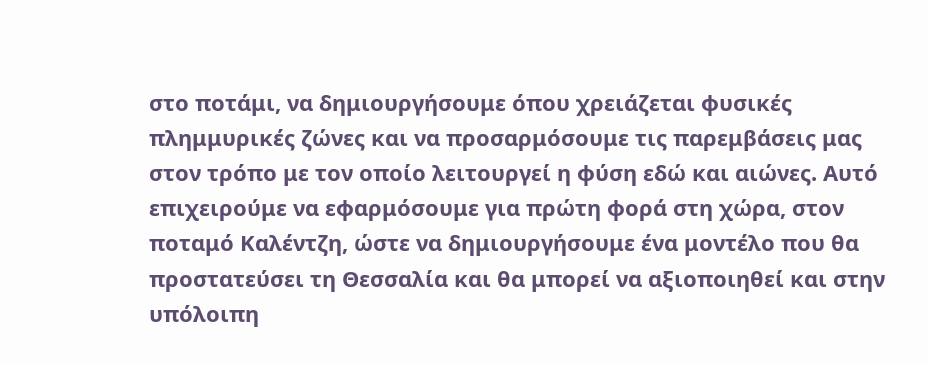στο ποτάμι, να δημιουργήσουμε όπου χρειάζεται φυσικές πλημμυρικές ζώνες και να προσαρμόσουμε τις παρεμβάσεις μας στον τρόπο με τον οποίο λειτουργεί η φύση εδώ και αιώνες. Αυτό επιχειρούμε να εφαρμόσουμε για πρώτη φορά στη χώρα, στον ποταμό Καλέντζη, ώστε να δημιουργήσουμε ένα μοντέλο που θα προστατεύσει τη Θεσσαλία και θα μπορεί να αξιοποιηθεί και στην υπόλοιπη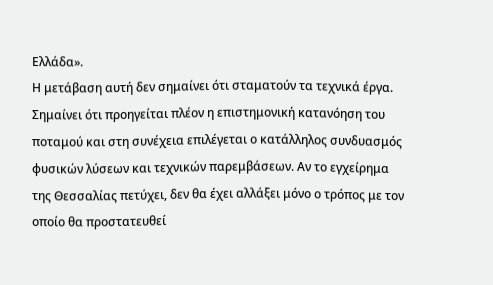Ελλάδα».
Η μετάβαση αυτή δεν σημαίνει ότι σταματούν τα τεχνικά έργα. Σημαίνει ότι προηγείται πλέον η επιστημονική κατανόηση του ποταμού και στη συνέχεια επιλέγεται ο κατάλληλος συνδυασμός φυσικών λύσεων και τεχνικών παρεμβάσεων. Αν το εγχείρημα της Θεσσαλίας πετύχει, δεν θα έχει αλλάξει μόνο ο τρόπος με τον οποίο θα προστατευθεί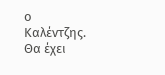ο Καλέντζης. Θα έχει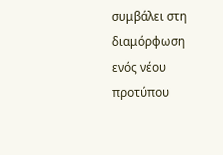συμβάλει στη διαμόρφωση ενός νέου προτύπου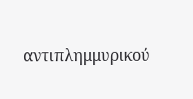αντιπλημμυρικού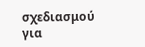σχεδιασμού για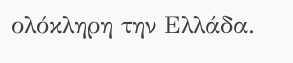ολόκληρη την Ελλάδα.